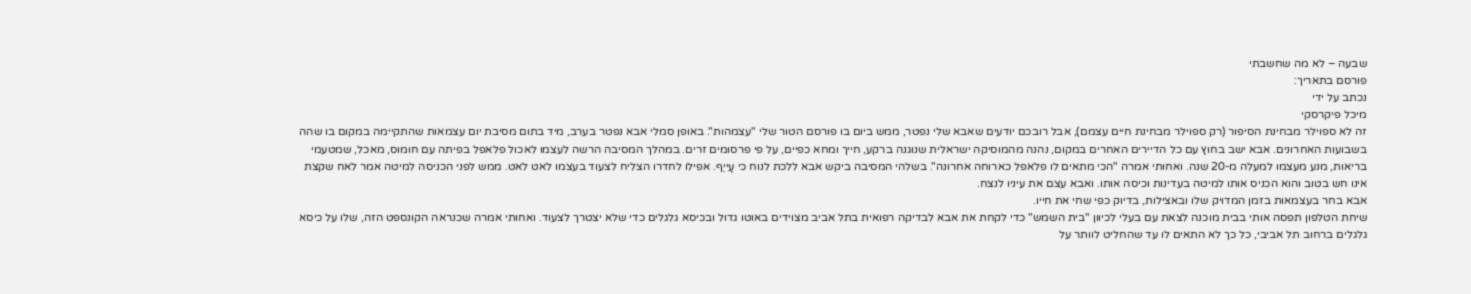שבעה – לא מה שחשבתי
פורסם בתאריך:
נכתב על ידי
מיכל פיקרסקי
זה לא ספוילר מבחינת הסיפור (רק ספוילר מבחינת חיים עצמם), אבל רובכם יודעים שאבא שלי נפטר, ממש ביום בו פורסם הטור שלי "עצמהות". באופן סמלי אבא נפטר בערב, מיד בתום מסיבת יום עצמאות שהתקיימה במקום בו שהה בשבועות האחרונים. אבא ישב בחוץ עם כל הדיירים האחרים במקום, נהנה מהמוסיקה ישראלית שנוגנה ברקע, חייך ומחא כפיים, על פי פרסומים זרים. במהלך המסיבה הרשה לעצמו לאכול פלאפל בפיתה עם חומוס, מאכל, שמטעמי בריאות, מנע מעצמו למעלה מ-20 שנה. ואחותי אמרה "הכי מתאים לו פלאפל כארוחה אחרונה". בשלהי המסיבה ביקש אבא ללכת לנוח כי עָייַף. אפילו לחדרו הצליח לצעוד בעצמו לאט לאט. ממש לפני הכניסה למיטה אמר לאח שקצת אינו חש בטוב והוא הכניס אותו למיטה בעדינות וכיסה אותו. ואבא עצם את עיניו לנצח.
אבא בחר בעצמאות בזמן המדויק שלו ובאצילות, בדיוק כפי שחי את חייו.
שיחת הטלפון תפסה אותי בבית מוכנה לצאת עם בעלי לכיוון "בית השמש" כדי לקחת את אבא לבדיקה רפואית בתל אביב מצוידים באוטו גדול ובכיסא גלגלים כדי שלא יצטרך לצעוד. ואחותי אמרה שכנראה הקונספט הזה, שלו על כיסא גלגלים ברחוב תל אביבי, כל כך לא התאים לו עד שהחליט לוותר על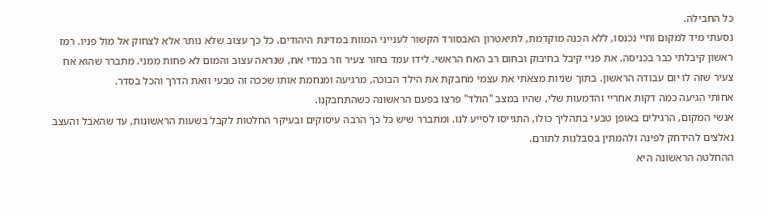כל החבילה.
נסעתי מיד למקום וחיי נכנסו, ללא הכנה מוקדמת, לתיאטרון האבסורד הקשור לענייני המוות במדינת היהודים. כל כך עצוב שלא נותר אלא לצחוק אל מול פניו. רמז ראשון קיבלתי כבר בכניסה. את פניי קיבל בחיבוק ובחום רב האח הראשי. לידו עמד בחור צעיר וזר במדי אח, שנראה עצוב והמום לא פחות ממני. מתברר שהוא אח צעיר שזה לו יום עבודה הראשון. בתוך שניות מצאתי את עצמי מחבקת את הילד הבוכה, מרגיעה ומנחמת אותו שככה זה טבעי וזאת הדרך והכל בסדר.
אחותי הגיעה כמה דקות אחריי והדמעות שלי, שהיו במצב "הולד" פרצו בפעם הראשונה כשהתחבקנו.
אנשי המקום, הרגילים באופן טבעי בתהליך כולו, התגייסו לסייע לנו. ומתברר שיש כל כך הרבה עיסוקים ובעיקר החלטות לקבל בשעות הראשונות, עד שהאבל והעצב נאלצים להידחק לפינה ולהמתין בסבלנות לתורם.
ההחלטה הראשונה היא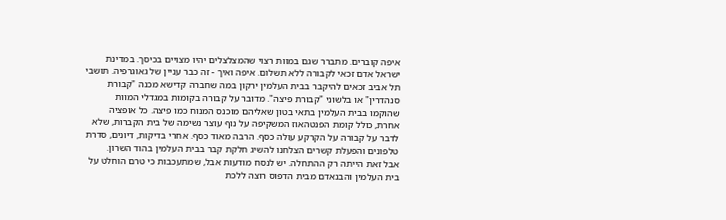איפה קוברים. מתברר שגם במוות רצוי שהמצלצלים יהיו מצויים בכיסך. במדינת ישראל אדם זכאי לקבורה ללא תשלום. איפה ואיך - זה כבר עניין של גאוגרפיה. תושבי תל אביב זכאים להיקבר בבית העלמין ירקון במה שחברה קדישא מכנה "קבורת סנהדרין" או בלשוני "קבורת פיצה". מדובר על קבורה בקומות במגדלי המוות שהוקמו בבית העלמין בתאי בטון שאליהם מוכנס המנוח כמו פיצה. כל אופציה אחרת, כולל קומת הפנטהאוז המשקיפה על נוף עוצר נשימה של בית הקברות, שלא לדבר על קבורה על הקרקע עולה כסף. הרבה מאוד כסף. אחרי בדיקות, דיונים, סדרת טלפונים והפעלת קשרים הצלחנו להשיג חלקת קבר בבית העלמין בהוד השרון.
אבל זאת הייתה רק ההתחלה. יש לנסח מודעות אבל, שמתעכבות כי טרם הוחלט על בית העלמין והבנאדם מבית הדפוס רוצה ללכת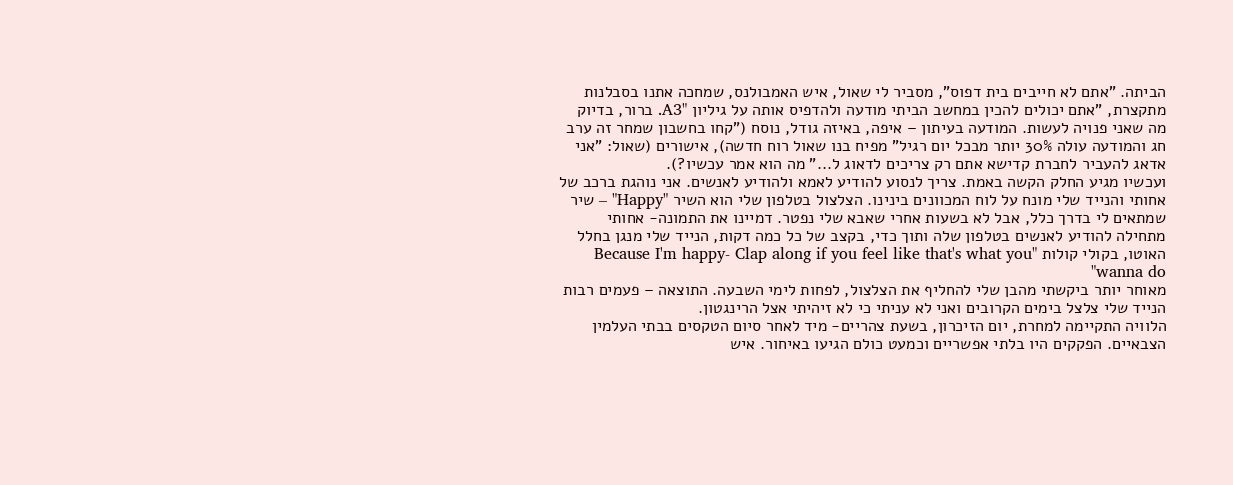הביתה. "אתם לא חייבים בית דפוס", מסביר לי שאול, איש האמבולנס, שמחכה אתנו בסבלנות מתקצרת, "אתם יכולים להכין במחשב הביתי מודעה ולהדפיס אותה על גיליון "A3. ברור, בדיוק מה שאני פנויה לעשות. המודעה בעיתון – איפה, באיזה גודל, נוסח ("קחו בחשבון שמחר זה ערב חג והמודעה עולה 30% יותר מבכל יום רגיל" מפיח בנו שאול רוח חדשה), אישורים (שאול: "אני אדאג להעביר לחברת קדישא אתם רק צריכים לדאוג ל..." מה הוא אמר עכשיו?).
ועכשיו מגיע החלק הקשה באמת. צריך לנסוע להודיע לאמא ולהודיע לאנשים. אני נוהגת ברכב של אחותי והנייד שלי מונח על לוח המכוונים בינינו. הצלצול בטלפון שלי הוא השיר "Happy" – שיר שמתאים לי בדרך כלל, אבל לא בשעות אחרי שאבא שלי נפטר. דמיינו את התמונה- אחותי מתחילה להודיע לאנשים בטלפון שלה ותוך כדי, בקצב של כל כמה דקות, הנייד שלי מנגן בחלל האוטו, בקולי קולות "Because I'm happy- Clap along if you feel like that's what you wanna do"
מאוחר יותר ביקשתי מהבן שלי להחליף את הצלצול, לפחות לימי השבעה. התוצאה – פעמים רבות הנייד שלי צלצל בימים הקרובים ואני לא עניתי כי לא זיהיתי אצל הרינגטון.
הלוויה התקיימה למחרת, יום הזיכרון, בשעת צהריים- מיד לאחר סיום הטקסים בבתי העלמין הצבאיים. הפקקים היו בלתי אפשריים וכמעט כולם הגיעו באיחור. איש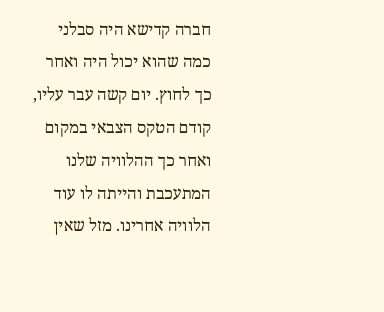חברה קדישא היה סבלני כמה שהוא יכול היה ואחר כך לחוץ. יום קשה עבר עליו, קודם הטקס הצבאי במקום ואחר כך ההלוויה שלנו המתעכבת והייתה לו עוד הלוויה אחרינו. מזל שאין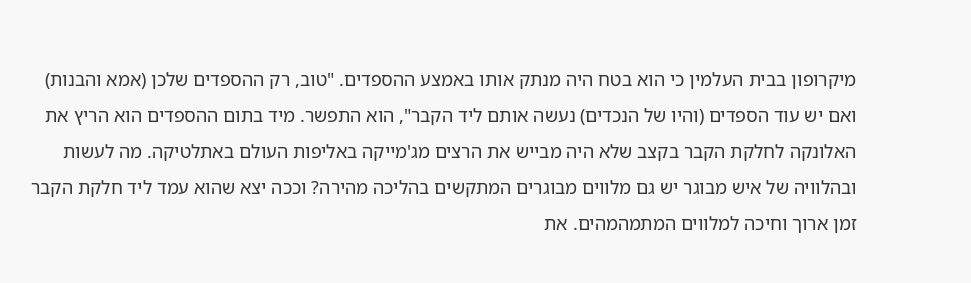מיקרופון בבית העלמין כי הוא בטח היה מנתק אותו באמצע ההספדים. "טוב, רק ההספדים שלכן (אמא והבנות) ואם יש עוד הספדים (והיו של הנכדים) נעשה אותם ליד הקבר", הוא התפשר. מיד בתום ההספדים הוא הריץ את האלונקה לחלקת הקבר בקצב שלא היה מבייש את הרצים מג'מייקה באליפות העולם באתלטיקה. מה לעשות ובהלוויה של איש מבוגר יש גם מלווים מבוגרים המתקשים בהליכה מהירה? וככה יצא שהוא עמד ליד חלקת הקבר זמן ארוך וחיכה למלווים המתמהמהים. את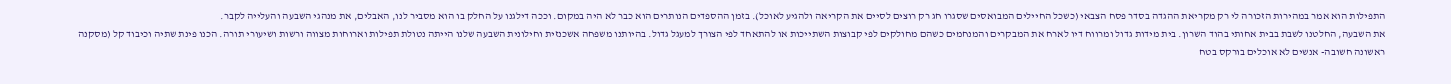התפילות הוא אמר במהירות הזכורה לי רק מקריאת ההגדה בסדר פסח הצבאי (כשכל החיילים המבואסים שסגרו חג רק רוצים לסיים את הקריאה ולהגיע לאוכל). בזמן ההספדים הנותרים הוא כבר לא היה במקום. וככה דילגנו על החלק בו הוא מסביר לנו, האבלים, את מנהגי השבעה והעלייה לקבר.
את השבעה, החלטנו לשבת בבית אחותי בהוד השרון. בית מידות גדול ומרווח דיו לארח את המבקרים והמנחמים כשהם מחולקים לפי קבוצות השתייכות או להתאחד לפי הצורך למעגל גדול. בהיותנו משפחה אשכנזית וחילונית השבעה שלנו הייתה נטולת תפילות וארוחות מצווה ורשות ושיעורי תורה. הכנו פינת שתיה וכיבוד קל (מסקנה ראשונה חשובה- אנשים לא אוכלים בורקס בטח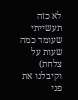לא כזה תעשייתי שעומד כמה שעות על צלחת) וקיבלנו את פני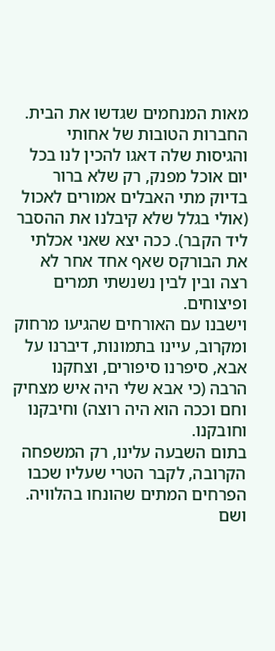מאות המנחמים שגדשו את הבית. החברות הטובות של אחותי והגיסות שלה דאגו להכין לנו בכל יום אוכל מפנק, רק שלא ברור בדיוק מתי האבלים אמורים לאכול (אולי בגלל שלא קיבלנו את ההסבר ליד הקבר). ככה יצא שאני אכלתי את הבורקס שאף אחד אחר לא רצה ובין לבין נשנשתי תמרים ופיצוחים.
וישבנו עם האורחים שהגיעו מרחוק ומקרוב, עיינו בתמונות, דיברנו על אבא, סיפרנו סיפורים, וצחקנו הרבה (כי אבא שלי היה איש מצחיק וחם וככה הוא היה רוצה) וחיבקנו וחובקנו.
בתום השבעה עלינו, רק המשפחה הקרובה, לקבר הטרי שעליו שכבו הפרחים המתים שהונחו בהלוויה. ושם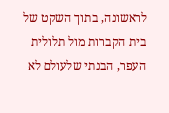לראשונה, בתוך השקט של בית הקברות מול תלולית העפר, הבנתי שלעולם לא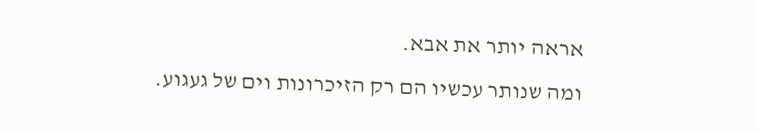אראה יותר את אבא.
ומה שנותר עכשיו הם רק הזיכרונות וים של געגוע.